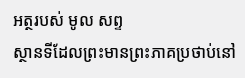អត្ថរបស់ មូល សព្ទ
ស្ថានទីដែលព្រះមានព្រះភាគប្រថាប់នៅ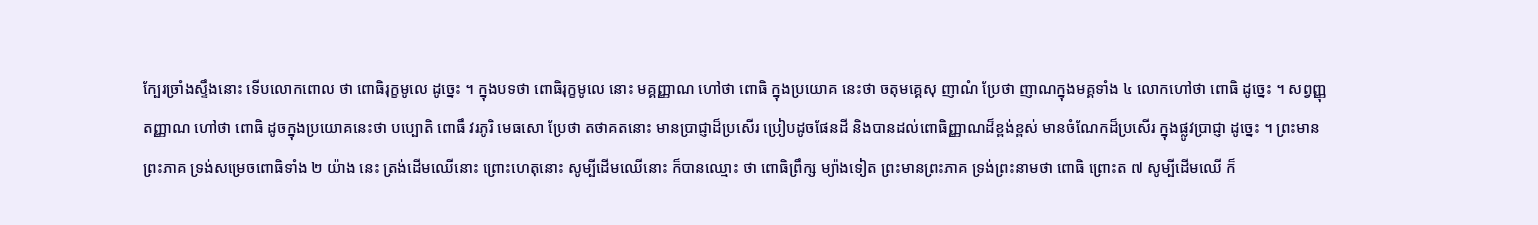ក្បែរច្រាំងស្ទឹងនោះ ទើបលោកពោល ថា ពោធិរុក្ខមូលេ ដូច្នេះ ។ ក្នុងបទថា ពោធិរុក្ខមូលេ នោះ មគ្គញ្ញាណ ហៅថា ពោធិ ក្នុងប្រយោគ នេះថា ចតុមគ្គេសុ ញាណំ ប្រែថា ញាណក្នុងមគ្គទាំង ៤ លោកហៅថា ពោធិ ដូច្នេះ ។ សព្វញ្ញុតញ្ញាណ ហៅថា ពោធិ ដូចក្នុងប្រយោគនេះថា បប្បោតិ ពោធឹ វរភូរិ មេធសោ ប្រែថា តថាគតនោះ មានប្រាជ្ញាដ៏ប្រសើរ ប្រៀបដូចផែនដី និងបានដល់ពោធិញ្ញាណដ៏ខ្ពង់ខ្ពស់ មានចំណែកដ៏ប្រសើរ ក្នុងផ្លូវប្រាជ្ញា ដូច្នេះ ។ ព្រះមានព្រះភាគ ទ្រង់សម្រេចពោធិទាំង ២ យ៉ាង នេះ ត្រង់ដើមឈើនោះ ព្រោះហេតុនោះ សូម្បីដើមឈើនោះ ក៏បានឈ្មោះ ថា ពោធិព្រឹក្ស ម្យ៉ាងទៀត ព្រះមានព្រះភាគ ទ្រង់ព្រះនាមថា ពោធិ ព្រោះត ៧ សូម្បីដើមឈើ ក៏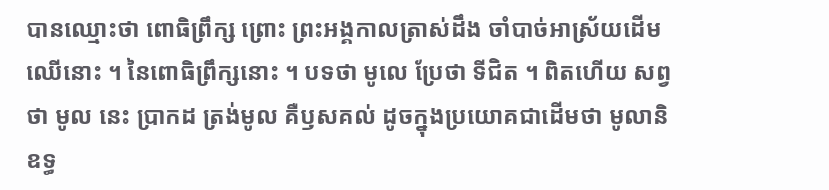បានឈ្មោះថា ពោធិព្រឹក្ស ព្រោះ ព្រះអង្គកាលត្រាស់ដឹង ចាំបាច់អាស្រ័យដើមឈើនោះ ។ នៃពោធិព្រឹក្សនោះ ។ បទថា មូលេ ប្រែថា ទីជិត ។ ពិតហើយ សព្វថា មូល នេះ ប្រាកដ ត្រង់មូល គឺឫសគល់ ដូចក្នុងប្រយោគជាដើមថា មូលានិ ឧទ្ធ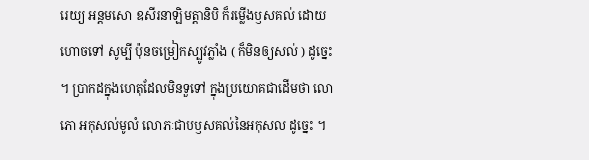រេយ្យ អន្តមសោ ឧសីរនាឡិមត្តានិបិ ក៏រម្លើងឫសគល់ ដោយហោចទៅ សូម្បី ប៉ុនចម្រៀកស្បូវភ្លាំង ( ក៏មិនឲ្យសល់ ) ដូច្នេះ ។ ប្រាកដក្នុងហេតុដែលមិនទួទៅ ក្នុងប្រយោគជាដើមថា លោភោ អកុសល់មូលំ លោភៈជាបឫសគល់នៃអកុសល ដូច្នេះ ។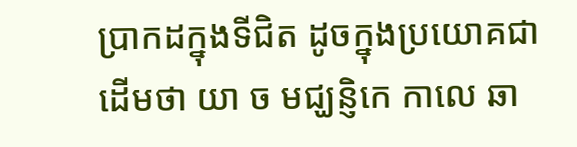ប្រាកដក្នុងទីជិត ដូចក្នុងប្រយោគជាដើមថា យា ច មជ្ឃន្ញិកេ កាលេ ឆា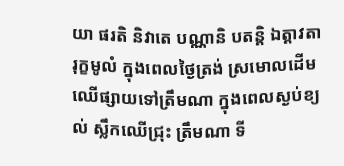យា ផរតិ និវាតេ បណ្ណានិ បតន្តិ ឯត្តាវតា រុក្ខមូលំ ក្នុងពេលថ្ងៃត្រង់ ស្រមោលដើមឈើផ្សាយទៅត្រឹមណា ក្នុងពេលស្ងប់ខ្យល់ ស្លឹកឈើជ្រុះ ត្រឹមណា ទី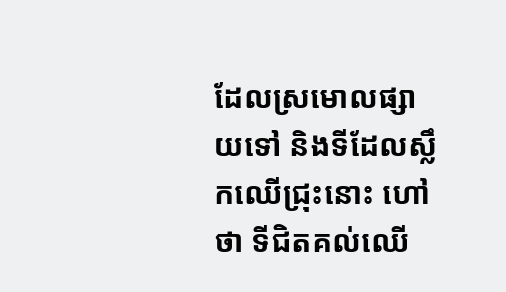ដែលស្រមោលផ្សាយទៅ និងទីដែលស្លឹកឈើជ្រុះនោះ ហៅថា ទីជិតគល់ឈើ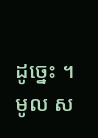ដូច្នេះ ។ មូល ស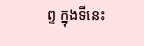ព្ទ ក្នុងទីនេះ